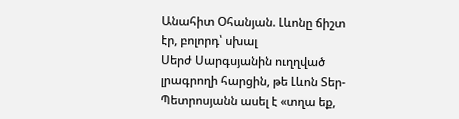Անահիտ Օհանյան. Լևոնը ճիշտ էր, բոլորդ՝ սխալ
Սերժ Սարգսյանին ուղղված լրագրողի հարցին, թե Լևոն Տեր-Պետրոսյանն ասել է «տղա եք,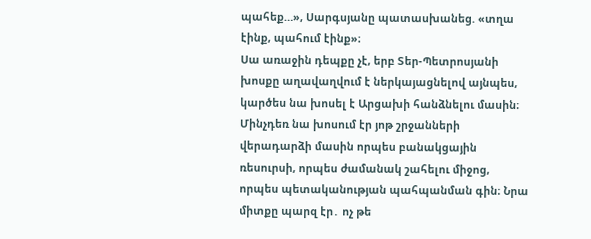պահեք…», Սարգսյանը պատասխանեց. «տղա էինք, պահում էինք»։
Սա առաջին դեպքը չէ, երբ Տեր-Պետրոսյանի խոսքը աղավաղվում է ներկայացնելով այնպես, կարծես նա խոսել է Արցախի հանձնելու մասին։ Մինչդեռ նա խոսում էր յոթ շրջանների վերադարձի մասին որպես բանակցային ռեսուրսի, որպես ժամանակ շահելու միջոց, որպես պետականության պահպանման գին։ Նրա միտքը պարզ էր․ ոչ թե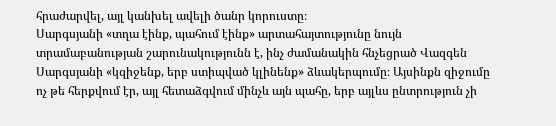հրաժարվել, այլ կանխել ավելի ծանր կորուստը։
Սարգսյանի «տղա էինք, պահում էինք» արտահայտությունը նույն տրամաբանության շարունակությունն է, ինչ ժամանակին հնչեցրած Վազգեն Սարգսյանի «կզիջենք, երբ ստիպված կլինենք» ձևակերպումը։ Այսինքն զիջումը ոչ թե հերքվում էր, այլ հետաձգվում մինչև այն պահը, երբ այլևս ընտրություն չի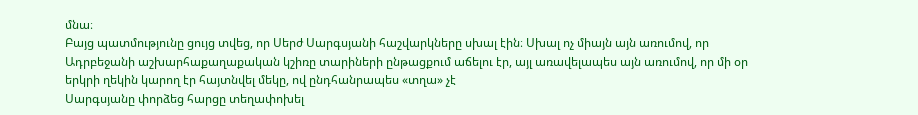մնա։
Բայց պատմությունը ցույց տվեց, որ Սերժ Սարգսյանի հաշվարկները սխալ էին։ Սխալ ոչ միայն այն առումով, որ Ադրբեջանի աշխարհաքաղաքական կշիռը տարիների ընթացքում աճելու էր, այլ առավելապես այն առումով, որ մի օր երկրի ղեկին կարող էր հայտնվել մեկը, ով ընդհանրապես «տղա» չէ
Սարգսյանը փորձեց հարցը տեղափոխել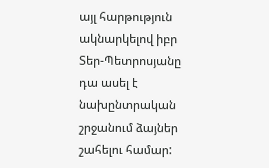այլ հարթություն ակնարկելով իբր Տեր-Պետրոսյանը դա ասել է նախընտրական շրջանում ձայներ շահելու համար: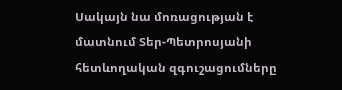Սակայն նա մոռացության է մատնում Տեր-Պետրոսյանի հետևողական զգուշացումները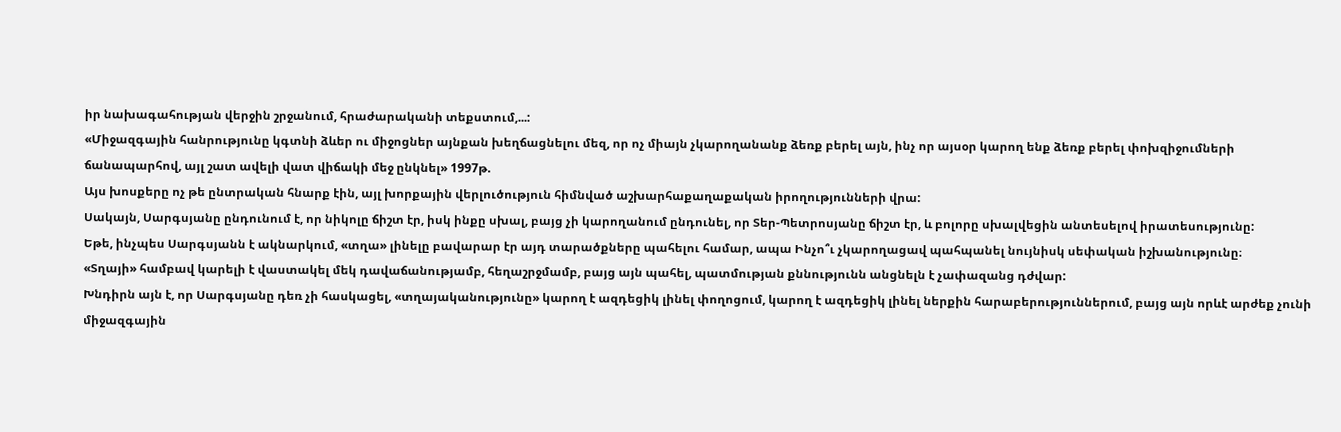իր նախագահության վերջին շրջանում, հրաժարականի տեքստում,...:
«Միջազգային հանրությունը կգտնի ձևեր ու միջոցներ այնքան խեղճացնելու մեզ, որ ոչ միայն չկարողանանք ձեռք բերել այն, ինչ որ այսօր կարող ենք ձեռք բերել փոխզիջումների ճանապարհով, այլ շատ ավելի վատ վիճակի մեջ ընկնել» 1997թ.
Այս խոսքերը ոչ թե ընտրական հնարք էին, այլ խորքային վերլուծություն հիմնված աշխարհաքաղաքական իրողությունների վրա:
Սակայն, Սարգսյանը ընդունում է, որ նիկոլը ճիշտ էր, իսկ ինքը սխալ, բայց չի կարողանում ընդունել, որ Տեր-Պետրոսյանը ճիշտ էր, և բոլորը սխալվեցին անտեսելով իրատեսությունը:
Եթե, ինչպես Սարգսյանն է ակնարկում, «տղա» լինելը բավարար էր այդ տարածքները պահելու համար, ապա Ինչո՞ւ չկարողացավ պահպանել նույնիսկ սեփական իշխանությունը։
«Տղայի» համբավ կարելի է վաստակել մեկ դավաճանությամբ, հեղաշրջմամբ, բայց այն պահել, պատմության քննությունն անցնելն է չափազանց դժվար:
Խնդիրն այն է, որ Սարգսյանը դեռ չի հասկացել, «տղայականությունը» կարող է ազդեցիկ լինել փողոցում, կարող է ազդեցիկ լինել ներքին հարաբերություններում, բայց այն որևէ արժեք չունի միջազգային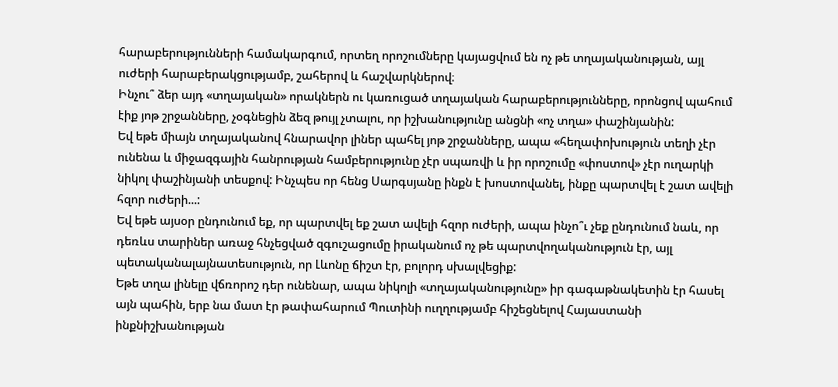հարաբերությունների համակարգում, որտեղ որոշումները կայացվում են ոչ թե տղայականության, այլ ուժերի հարաբերակցությամբ, շահերով և հաշվարկներով։
Ինչու՞ ձեր այդ «տղայական» որակներն ու կառուցած տղայական հարաբերությունները, որոնցով պահում էիք յոթ շրջանները, չօգնեցին ձեզ թույլ չտալու, որ իշխանությունը անցնի «ոչ տղա» փաշինյանին:
Եվ եթե միայն տղայականով հնարավոր լիներ պահել յոթ շրջանները, ապա «հեղափոխություն տեղի չէր ունենա և միջազգային հանրության համբերությունը չէր սպառվի և իր որոշումը «փոստով» չէր ուղարկի նիկոլ փաշինյանի տեսքով: Ինչպես որ հենց Սարգսյանը ինքն է խոստովանել, ինքը պարտվել է շատ ավելի հզոր ուժերի...:
Եվ եթե այսօր ընդունում եք, որ պարտվել եք շատ ավելի հզոր ուժերի, ապա ինչո՞ւ չեք ընդունում նաև, որ դեռևս տարիներ առաջ հնչեցված զգուշացումը իրականում ոչ թե պարտվողականություն էր, այլ պետականալայնատեսություն, որ Լևոնը ճիշտ էր, բոլորդ սխալվեցիք:
Եթե տղա լինելը վճռորոշ դեր ունենար, ապա նիկոլի «տղայականությունը» իր գագաթնակետին էր հասել այն պահին, երբ նա մատ էր թափահարում Պուտինի ուղղությամբ հիշեցնելով Հայաստանի ինքնիշխանության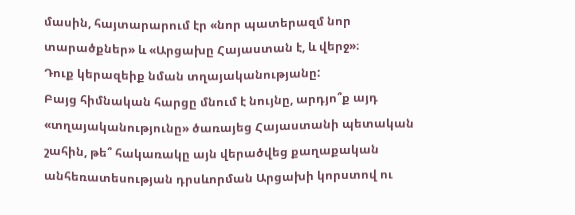մասին, հայտարարում էր «նոր պատերազմ նոր տարածքներ» և «Արցախը Հայաստան է, և վերջ»։
Դուք կերազեիք նման տղայականությանը:
Բայց հիմնական հարցը մնում է նույնը, արդյո՞ք այդ «տղայականությունը» ծառայեց Հայաստանի պետական շահին, թե՞ հակառակը այն վերածվեց քաղաքական անհեռատեսության դրսևորման Արցախի կորստով ու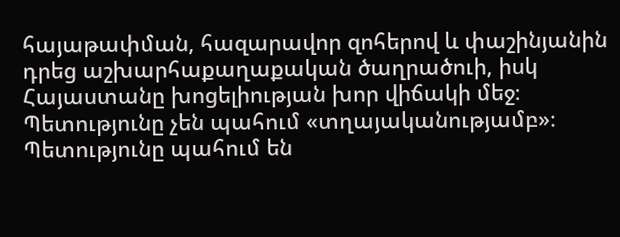հայաթափման, հազարավոր զոհերով և փաշինյանին դրեց աշխարհաքաղաքական ծաղրածուի, իսկ Հայաստանը խոցելիության խոր վիճակի մեջ։
Պետությունը չեն պահում «տղայականությամբ»։
Պետությունը պահում են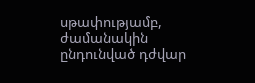սթափությամբ, ժամանակին ընդունված դժվար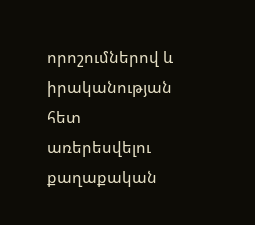որոշումներով և իրականության հետ առերեսվելու քաղաքական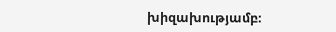խիզախությամբ։